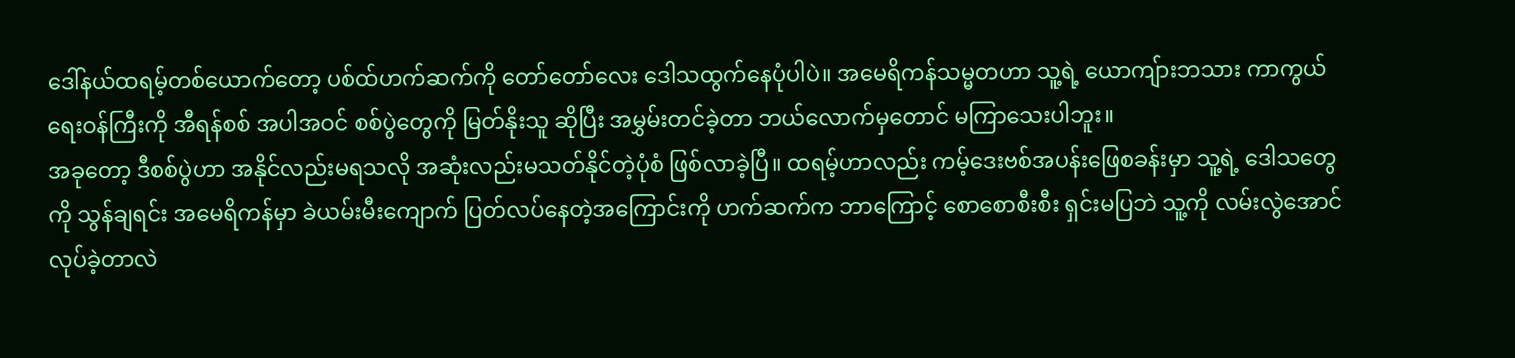ဒေါ်နယ်ထရမ့်တစ်ယောက်တော့ ပစ်ထ်ဟက်ဆက်ကို တော်တော်လေး ဒေါသထွက်နေပုံပါပဲ။ အမေရိကန်သမ္မတဟာ သူ့ရဲ့ ယောကျ်ားဘသား ကာကွယ်ရေးဝန်ကြီးကို အီရန်စစ် အပါအဝင် စစ်ပွဲတွေကို မြတ်နိုးသူ ဆိုပြီး အမွှမ်းတင်ခဲ့တာ ဘယ်လောက်မှတောင် မကြာသေးပါဘူး။
အခုတော့ ဒီစစ်ပွဲဟာ အနိုင်လည်းမရသလို အဆုံးလည်းမသတ်နိုင်တဲ့ပုံစံ ဖြစ်လာခဲ့ပြီ။ ထရမ့်ဟာလည်း ကမ့်ဒေးဗစ်အပန်းဖြေစခန်းမှာ သူ့ရဲ့ ဒေါသတွေကို သွန်ချရင်း အမေရိကန်မှာ ခဲယမ်းမီးကျောက် ပြတ်လပ်နေတဲ့အကြောင်းကို ဟက်ဆက်က ဘာကြောင့် စောစောစီးစီး ရှင်းမပြဘဲ သူ့ကို လမ်းလွဲအောင် လုပ်ခဲ့တာလဲ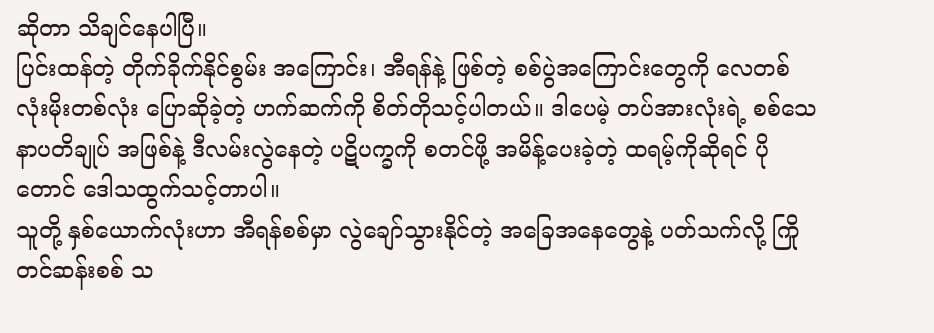ဆိုတာ သိချင်နေပါပြီ။
ပြင်းထန်တဲ့ တိုက်ခိုက်နိုင်စွမ်း အကြောင်း၊ အီရန်နဲ့ ဖြစ်တဲ့ စစ်ပွဲအကြောင်းတွေကို လေတစ်လုံးမိုးတစ်လုံး ပြောဆိုခဲ့တဲ့ ဟက်ဆက်ကို စိတ်တိုသင့်ပါတယ်။ ဒါပေမဲ့ တပ်အားလုံးရဲ့ စစ်သေနာပတိချုပ် အဖြစ်နဲ့ ဒီလမ်းလွဲနေတဲ့ ပဋိပက္ခကို စတင်ဖို့ အမိန့်ပေးခဲ့တဲ့ ထရမ့်ကိုဆိုရင် ပိုတောင် ဒေါသထွက်သင့်တာပါ။
သူတို့ နှစ်ယောက်လုံးဟာ အီရန်စစ်မှာ လွဲချော်သွားနိုင်တဲ့ အခြေအနေတွေနဲ့ ပတ်သက်လို့ ကြိုတင်ဆန်းစစ် သ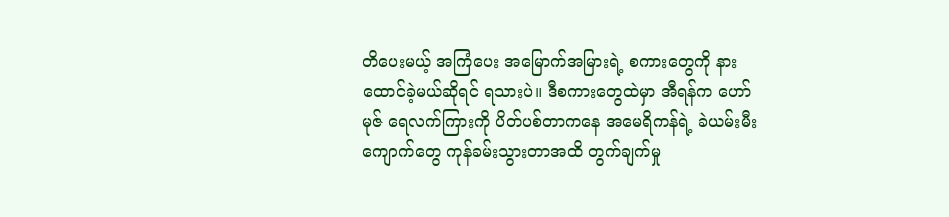တိပေးမယ့် အကြံပေး အမြောက်အမြားရဲ့ စကားတွေကို နားထောင်ခဲ့မယ်ဆိုရင် ရသားပဲ။ ဒီစကားတွေထဲမှာ အီရန်က ဟော်မုဇ် ရေလက်ကြားကို ပိတ်ပစ်တာကနေ အမေရိကန်ရဲ့ ခဲယမ်းမီးကျောက်တွေ ကုန်ခမ်းသွားတာအထိ တွက်ချက်မှု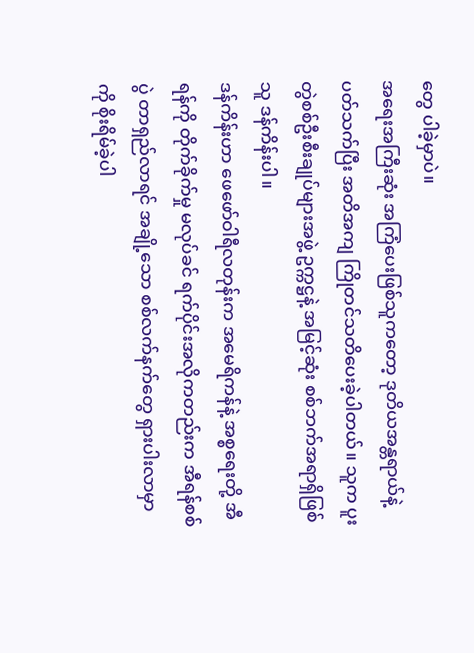တွေ ပါခဲ့မှာပဲ။
အရေးအကြီးဆုံး အကြံပေးဖြစ်သူကတော့ ဒုတိယအန္တရာယ်နဲ့ ပတ်သက်ပြီး အတိအကျ ကြိုတင်သတိပေးခဲ့ပါတယ်။ သူက ပူးတွဲစစ်ဦးစီးချုပ်များအဖွဲ့ ဥက္ကဋ္ဌနဲ့ အမြင့်ဆုံး စစ်ဘက်အရာရှိဖြစ်သူ ဒန်ကိန်းပါ။
ဒန်ကိန်းဟာ ဖေဖော်ဝါရီလတုန်းက အမေရိကန်နဲ့ အစ္စရေးတို့ အီရန်ကို တိုက်ခိုက်မှု မလုပ်ခင် ရက်ပိုင်းအလိုကတည်းက အီရန်စစ်ပွဲ တာရှည်လာရင် အချို့သော စစ်လက်နက်တွေ ရှားပါးလာမှာကို စိုးရိမ်ခဲ့ပါ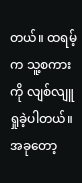တယ်။ ထရမ့်က သူ့စကားကို လျစ်လျူရှုခဲ့ပါတယ်။
အခုတော့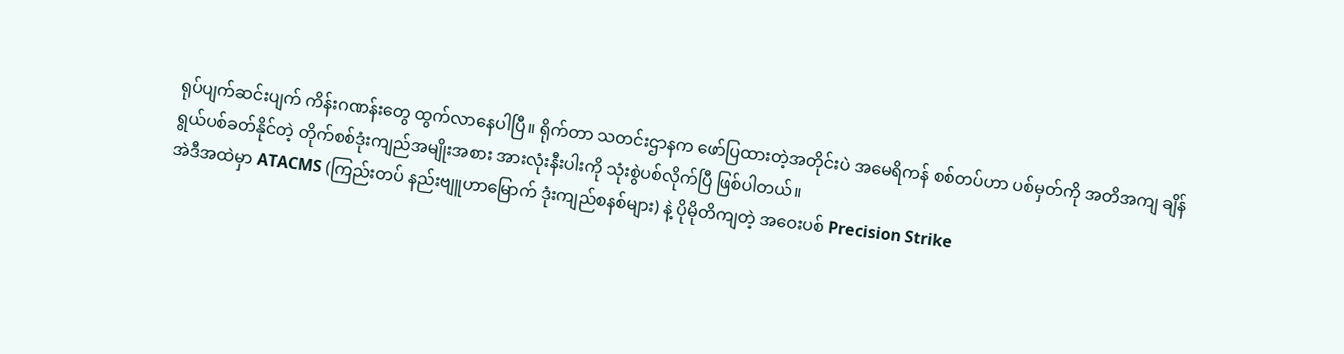ရုပ်ပျက်ဆင်းပျက် ကိန်းဂဏန်းတွေ ထွက်လာနေပါပြီ။ ရိုက်တာ သတင်းဌာနက ဖော်ပြထားတဲ့အတိုင်းပဲ အမေရိကန် စစ်တပ်ဟာ ပစ်မှတ်ကို အတိအကျ ချိန်ရွယ်ပစ်ခတ်နိုင်တဲ့ တိုက်စစ်ဒုံးကျည်အမျိုးအစား အားလုံးနီးပါးကို သုံးစွဲပစ်လိုက်ပြီ ဖြစ်ပါတယ်။
အဲဒီအထဲမှာ ATACMS (ကြည်းတပ် နည်းဗျူဟာမြောက် ဒုံးကျည်စနစ်များ) နဲ့ ပိုမိုတိကျတဲ့ အဝေးပစ် Precision Strike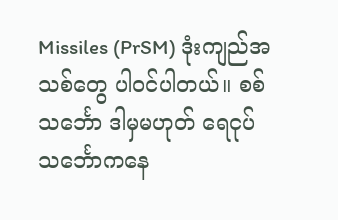Missiles (PrSM) ဒုံးကျည်အသစ်တွေ ပါဝင်ပါတယ်။ စစ်သင်္ဘော ဒါမှမဟုတ် ရေငုပ်သင်္ဘောကနေ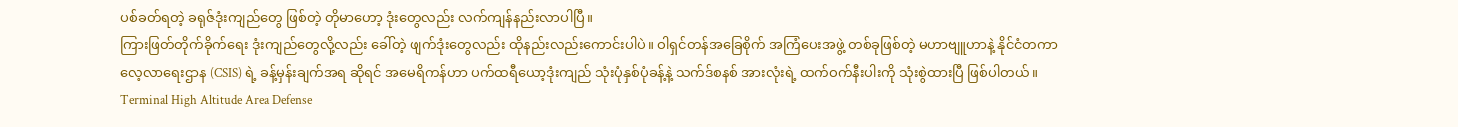ပစ်ခတ်ရတဲ့ ခရုဇ်ဒုံးကျည်တွေ ဖြစ်တဲ့ တိုမာဟော့ ဒုံးတွေလည်း လက်ကျန်နည်းလာပါပြီ။
ကြားဖြတ်တိုက်ခိုက်ရေး ဒုံးကျည်တွေလို့လည်း ခေါ်တဲ့ ဖျက်ဒုံးတွေလည်း ထိုနည်းလည်းကောင်းပါပဲ။ ဝါရှင်တန်အခြေစိုက် အကြံပေးအဖွဲ့ တစ်ခုဖြစ်တဲ့ မဟာဗျူဟာနဲ့ နိုင်ငံတကာ လေ့လာရေးဌာန (CSIS) ရဲ့ ခန့်မှန်းချက်အရ ဆိုရင် အမေရိကန်ဟာ ပက်ထရီယော့ဒုံးကျည် သုံးပုံနှစ်ပုံခန့်နဲ့ သက်ဒ်စနစ် အားလုံးရဲ့ ထက်ဝက်နီးပါးကို သုံးစွဲထားပြီ ဖြစ်ပါတယ်။
Terminal High Altitude Area Defense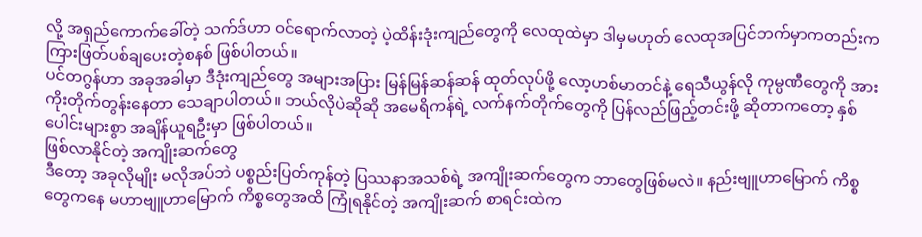လို့ အရှည်ကောက်ခေါ်တဲ့ သက်ဒ်ဟာ ဝင်ရောက်လာတဲ့ ပဲ့ထိန်းဒုံးကျည်တွေကို လေထုထဲမှာ ဒါမှမဟုတ် လေထုအပြင်ဘက်မှာကတည်းက ကြားဖြတ်ပစ်ချပေးတဲ့စနစ် ဖြစ်ပါတယ်။
ပင်တဂွန်ဟာ အခုအခါမှာ ဒီဒုံးကျည်တွေ အများအပြား မြန်မြန်ဆန်ဆန် ထုတ်လုပ်ဖို့ လော့ဟစ်မာတင်နဲ့ ရေသီယွန်လို ကုမ္ပဏီတွေကို အားကိုးတိုက်တွန်းနေတာ သေချာပါတယ်။ ဘယ်လိုပဲဆိုဆို အမေရိကန်ရဲ့ လက်နက်တိုက်တွေကို ပြန်လည်ဖြည့်တင်းဖို့ ဆိုတာကတော့ နှစ်ပေါင်းများစွာ အချိန်ယူရဦးမှာ ဖြစ်ပါတယ်။
ဖြစ်လာနိုင်တဲ့ အကျိုးဆက်တွေ
ဒီတော့ အခုလိုမျိုး မလိုအပ်ဘဲ ပစ္စည်းပြတ်ကုန်တဲ့ ပြဿနာအသစ်ရဲ့ အကျိုးဆက်တွေက ဘာတွေဖြစ်မလဲ။ နည်းဗျူဟာမြောက် ကိစ္စတွေကနေ မဟာဗျူဟာမြောက် ကိစ္စတွေအထိ ကြုံရနိုင်တဲ့ အကျိုးဆက် စာရင်းထဲက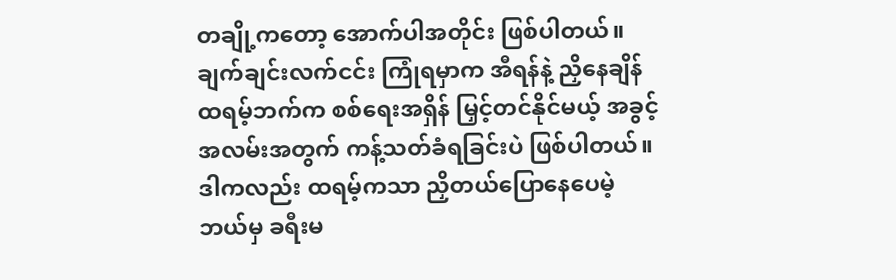တချို့ကတော့ အောက်ပါအတိုင်း ဖြစ်ပါတယ်။
ချက်ချင်းလက်ငင်း ကြုံရမှာက အီရန်နဲ့ ညှိနေချိန် ထရမ့်ဘက်က စစ်ရေးအရှိန် မြှင့်တင်နိုင်မယ့် အခွင့်အလမ်းအတွက် ကန့်သတ်ခံရခြင်းပဲ ဖြစ်ပါတယ်။ ဒါကလည်း ထရမ့်ကသာ ညှိတယ်ပြောနေပေမဲ့ ဘယ်မှ ခရီးမ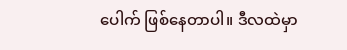ပေါက် ဖြစ်နေတာပါ။ ဒီလထဲမှာ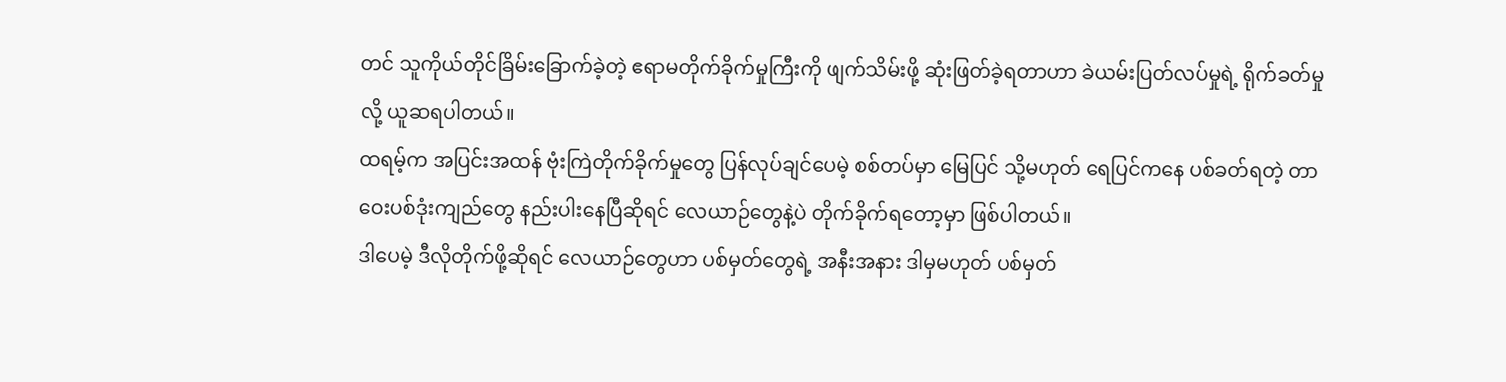တင် သူကိုယ်တိုင်ခြိမ်းခြောက်ခဲ့တဲ့ ဧရာမတိုက်ခိုက်မှုကြီးကို ဖျက်သိမ်းဖို့ ဆုံးဖြတ်ခဲ့ရတာဟာ ခဲယမ်းပြတ်လပ်မှုရဲ့ ရိုက်ခတ်မှုလို့ ယူဆရပါတယ်။
ထရမ့်က အပြင်းအထန် ဗုံးကြဲတိုက်ခိုက်မှုတွေ ပြန်လုပ်ချင်ပေမဲ့ စစ်တပ်မှာ မြေပြင် သို့မဟုတ် ရေပြင်ကနေ ပစ်ခတ်ရတဲ့ တာဝေးပစ်ဒုံးကျည်တွေ နည်းပါးနေပြီဆိုရင် လေယာဉ်တွေနဲ့ပဲ တိုက်ခိုက်ရတော့မှာ ဖြစ်ပါတယ်။
ဒါပေမဲ့ ဒီလိုတိုက်ဖို့ဆိုရင် လေယာဉ်တွေဟာ ပစ်မှတ်တွေရဲ့ အနီးအနား ဒါမှမဟုတ် ပစ်မှတ်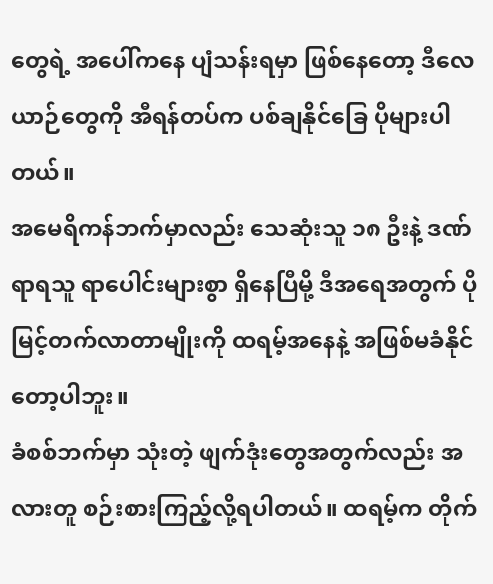တွေရဲ့ အပေါ်ကနေ ပျံသန်းရမှာ ဖြစ်နေတော့ ဒီလေယာဉ်တွေကို အီရန်တပ်က ပစ်ချနိုင်ခြေ ပိုများပါတယ်။
အမေရိကန်ဘက်မှာလည်း သေဆုံးသူ ၁၈ ဦးနဲ့ ဒဏ်ရာရသူ ရာပေါင်းများစွာ ရှိနေပြီမို့ ဒီအရေအတွက် ပိုမြင့်တက်လာတာမျိုးကို ထရမ့်အနေနဲ့ အဖြစ်မခံနိုင်တော့ပါဘူး။
ခံစစ်ဘက်မှာ သုံးတဲ့ ဖျက်ဒုံးတွေအတွက်လည်း အလားတူ စဉ်းစားကြည့်လို့ရပါတယ်။ ထရမ့်က တိုက်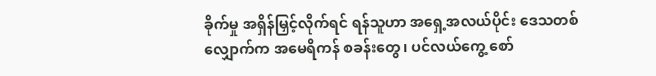ခိုက်မှု အရှိန်မြှင့်လိုက်ရင် ရန်သူဟာ အရှေ့အလယ်ပိုင်း ဒေသတစ်လျှောက်က အမေရိကန် စခန်းတွေ၊ ပင်လယ်ကွေ့ စော်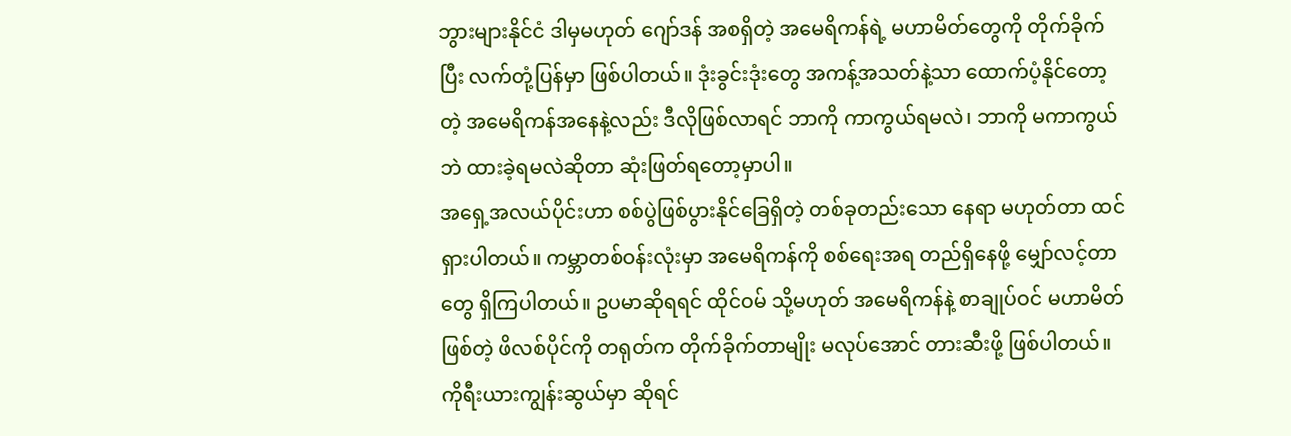ဘွားများနိုင်ငံ ဒါမှမဟုတ် ဂျော်ဒန် အစရှိတဲ့ အမေရိကန်ရဲ့ မဟာမိတ်တွေကို တိုက်ခိုက်ပြီး လက်တုံ့ပြန်မှာ ဖြစ်ပါတယ်။ ဒုံးခွင်းဒုံးတွေ အကန့်အသတ်နဲ့သာ ထောက်ပံ့နိုင်တော့တဲ့ အမေရိကန်အနေနဲ့လည်း ဒီလိုဖြစ်လာရင် ဘာကို ကာကွယ်ရမလဲ၊ ဘာကို မကာကွယ်ဘဲ ထားခဲ့ရမလဲဆိုတာ ဆုံးဖြတ်ရတော့မှာပါ။
အရှေ့အလယ်ပိုင်းဟာ စစ်ပွဲဖြစ်ပွားနိုင်ခြေရှိတဲ့ တစ်ခုတည်းသော နေရာ မဟုတ်တာ ထင်ရှားပါတယ်။ ကမ္ဘာတစ်ဝန်းလုံးမှာ အမေရိကန်ကို စစ်ရေးအရ တည်ရှိနေဖို့ မျှော်လင့်တာတွေ ရှိကြပါတယ်။ ဥပမာဆိုရရင် ထိုင်ဝမ် သို့မဟုတ် အမေရိကန်နဲ့ စာချုပ်ဝင် မဟာမိတ်ဖြစ်တဲ့ ဖိလစ်ပိုင်ကို တရုတ်က တိုက်ခိုက်တာမျိုး မလုပ်အောင် တားဆီးဖို့ ဖြစ်ပါတယ်။ ကိုရီးယားကျွန်းဆွယ်မှာ ဆိုရင်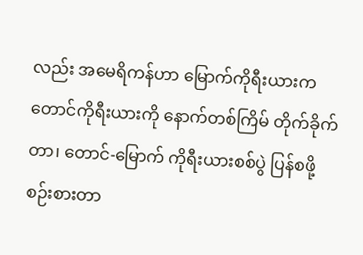လည်း အမေရိကန်ဟာ မြောက်ကိုရီးယားက တောင်ကိုရီးယားကို နောက်တစ်ကြိမ် တိုက်ခိုက်တာ၊ တောင်-မြောက် ကိုရီးယားစစ်ပွဲ ပြန်စဖို့ စဉ်းစားတာ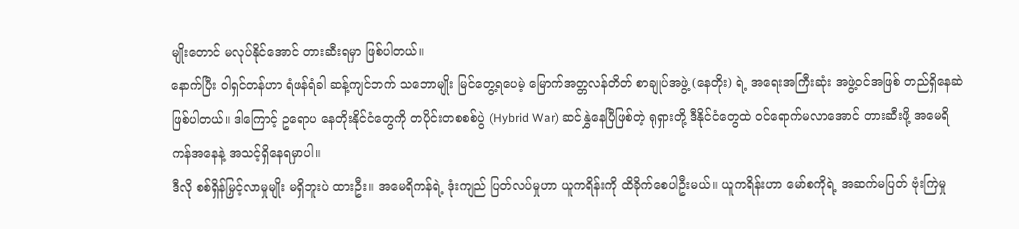မျိုးတောင် မလုပ်နိုင်အောင် တားဆီးရမှာ ဖြစ်ပါတယ်။
နောက်ပြီး ဝါရှင်တန်ဟာ ရံဖန်ရံခါ ဆန့်ကျင်ဘက် သဘောမျိုး မြင်တွေ့ရပေမဲ့ မြောက်အတ္တလန်တိတ် စာချုပ်အဖွဲ့ (နေတိုး) ရဲ့ အရေးအကြီးဆုံး အဖွဲ့ဝင်အဖြစ် တည်ရှိနေဆဲ ဖြစ်ပါတယ်။ ဒါကြောင့် ဥရောပ နေတိုးနိုင်ငံတွေကို တပိုင်းတစစစ်ပွဲ (Hybrid War) ဆင်နွှဲနေပြီဖြစ်တဲ့ ရုရှားတို့ ဒီနိုင်ငံတွေထဲ ဝင်ရောက်မလာအောင် တားဆီးဖို့ အမေရိကန်အနေနဲ့ အသင့်ရှိနေရမှာပါ။
ဒီလို စစ်ရှိန်မြှင့်လာမှုမျိုး မရှိဘူးပဲ ထားဦး။ အမေရိကန်ရဲ့ ဒုံးကျည် ပြတ်လပ်မှုဟာ ယူကရိန်းကို ထိခိုက်စေပါဦးမယ်။ ယူကရိန်းဟာ မော်စကိုရဲ့ အဆက်မပြတ် ဗုံးကြဲမှု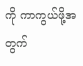ကို ကာကွယ်ဖို့အတွက်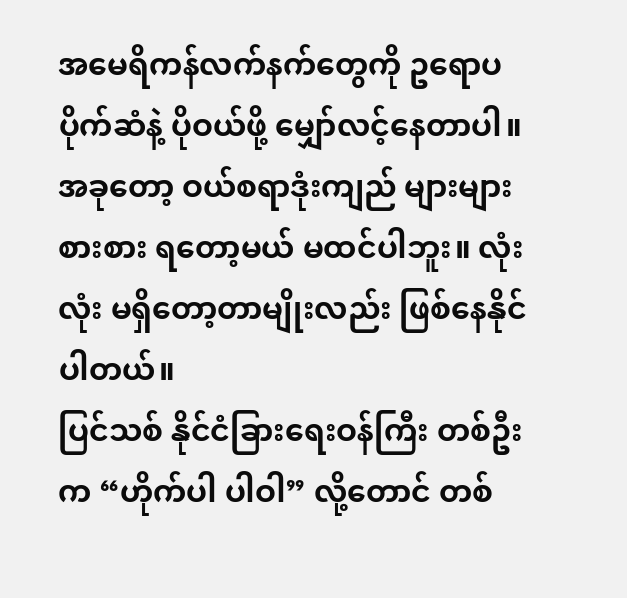အမေရိကန်လက်နက်တွေကို ဥရောပပိုက်ဆံနဲ့ ပိုဝယ်ဖို့ မျှော်လင့်နေတာပါ။ အခုတော့ ဝယ်စရာဒုံးကျည် များများစားစား ရတော့မယ် မထင်ပါဘူး။ လုံးလုံး မရှိတော့တာမျိုးလည်း ဖြစ်နေနိုင်ပါတယ်။
ပြင်သစ် နိုင်ငံခြားရေးဝန်ကြီး တစ်ဦးက “ဟိုက်ပါ ပါဝါ” လို့တောင် တစ်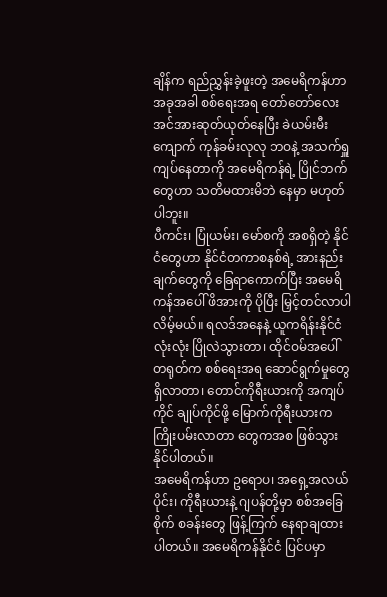ချိန်က ရည်ညွှန်းခဲ့ဖူးတဲ့ အမေရိကန်ဟာ အခုအခါ စစ်ရေးအရ တော်တော်လေး အင်အားဆုတ်ယုတ်နေပြီး ခဲယမ်းမီးကျောက် ကုန်ခမ်းလုလု ဘဝနဲ့ အသက်ရှူကျပ်နေတာကို အမေရိကန်ရဲ့ ပြိုင်ဘက်တွေဟာ သတိမထားမိဘဲ နေမှာ မဟုတ်ပါဘူး။
ပီကင်း၊ ပြုံယမ်း၊ မော်စကို အစရှိတဲ့ နိုင်ငံတွေဟာ နိုင်ငံတကာစနစ်ရဲ့ အားနည်းချက်တွေကို ခြေရာကောက်ပြီး အမေရိကန်အပေါ် ဖိအားကို ပိုပြီး မြှင့်တင်လာပါလိမ့်မယ်။ ရလဒ်အနေနဲ့ ယူကရိန်းနိုင်ငံ လုံးလုံး ပြိုလဲသွားတာ၊ ထိုင်ဝမ်အပေါ် တရုတ်က စစ်ရေးအရ ဆောင်ရွက်မှုတွေ ရှိလာတာ၊ တောင်ကိုရီးယားကို အကျပ်ကိုင် ချုပ်ကိုင်ဖို့ မြောက်ကိုရီးယားက ကြိုးပမ်းလာတာ တွေကအစ ဖြစ်သွားနိုင်ပါတယ်။
အမေရိကန်ဟာ ဥရောပ၊ အရှေ့အလယ်ပိုင်း၊ ကိုရီးယားနဲ့ ဂျပန်တို့မှာ စစ်အခြေစိုက် စခန်းတွေ ဖြန့်ကြက် နေရာချထားပါတယ်။ အမေရိကန်နိုင်ငံ ပြင်ပမှာ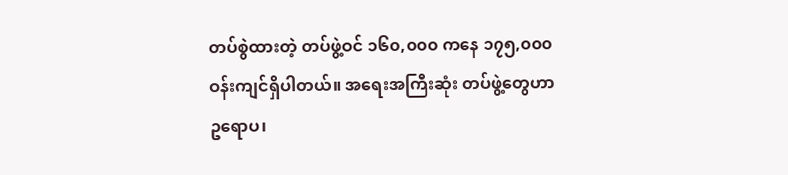တပ်စွဲထားတဲ့ တပ်ဖွဲ့ဝင် ၁၆၀,၀၀၀ ကနေ ၁၇၅,၀၀၀ ဝန်းကျင်ရှိပါတယ်။ အရေးအကြီးဆုံး တပ်ဖွဲ့တွေဟာ ဥရောပ၊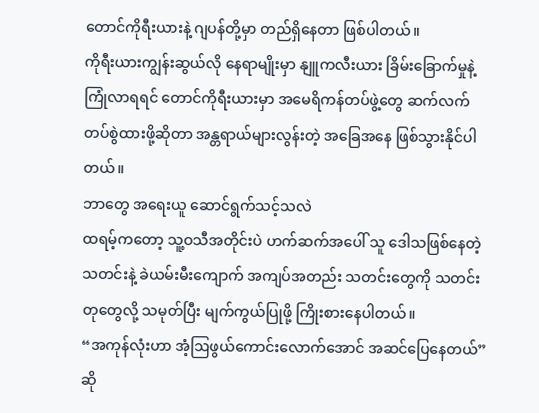တောင်ကိုရီးယားနဲ့ ဂျပန်တို့မှာ တည်ရှိနေတာ ဖြစ်ပါတယ်။
ကိုရီးယားကျွန်းဆွယ်လို နေရာမျိုးမှာ နျူကလီးယား ခြိမ်းခြောက်မှုနဲ့ ကြုံလာရရင် တောင်ကိုရီးယားမှာ အမေရိကန်တပ်ဖွဲ့တွေ ဆက်လက် တပ်စွဲထားဖို့ဆိုတာ အန္တရာယ်များလွန်းတဲ့ အခြေအနေ ဖြစ်သွားနိုင်ပါတယ်။
ဘာတွေ အရေးယူ ဆောင်ရွက်သင့်သလဲ
ထရမ့်ကတော့ သူ့ဝသီအတိုင်းပဲ ဟက်ဆက်အပေါ် သူ ဒေါသဖြစ်နေတဲ့ သတင်းနဲ့ ခဲယမ်းမီးကျောက် အကျပ်အတည်း သတင်းတွေကို သတင်းတုတွေလို့ သမုတ်ပြီး မျက်ကွယ်ပြုဖို့ ကြိုးစားနေပါတယ်။
“အကုန်လုံးဟာ အံ့ဩဖွယ်ကောင်းလောက်အောင် အဆင်ပြေနေတယ်” ဆို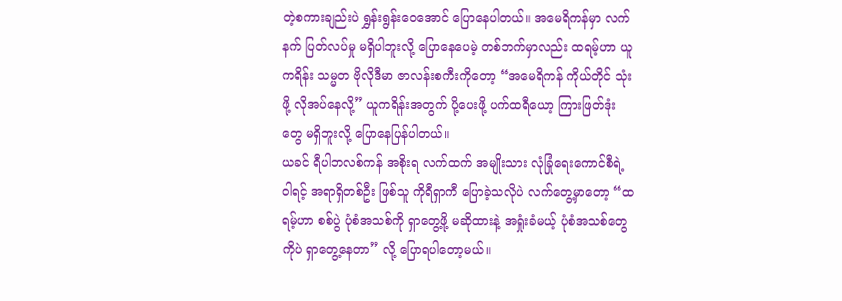တဲ့စကားချည်းပဲ ရွှန်းရွန်းဝေအောင် ပြောနေပါတယ်။ အမေရိကန်မှာ လက်နက် ပြတ်လပ်မှု မရှိပါဘူးလို့ ပြောနေပေမဲ့ တစ်ဘက်မှာလည်း ထရမ့်ဟာ ယူကရိန်း သမ္မတ ဗိုလိုဒီမာ ဇာလန်းစကီးကိုတော့ “အမေရိကန် ကိုယ်တိုင် သုံးဖို့ လိုအပ်နေလို့” ယူကရိန်းအတွက် ပို့ပေးဖို့ ပက်ထရီယော့ ကြားဖြတ်ဒုံးတွေ မရှိဘူးလို့ ပြောနေပြန်ပါတယ်။
ယခင် ရီပါဘလစ်ကန် အစိုးရ လက်ထက် အမျိုးသား လုံခြုံရေးကောင်စီရဲ့ ဝါရင့် အရာရှိတစ်ဦး ဖြစ်သူ ကိုရီရှာကီ ပြောခဲ့သလိုပဲ လက်တွေ့မှာတော့ “ထရမ့်ဟာ စစ်ပွဲ ပုံစံအသစ်ကို ရှာတွေ့ဖို့ မဆိုထားနဲ့ အရှုံးခံမယ့် ပုံစံအသစ်တွေကိုပဲ ရှာတွေ့နေတာ” လို့ ပြောရပါတော့မယ်။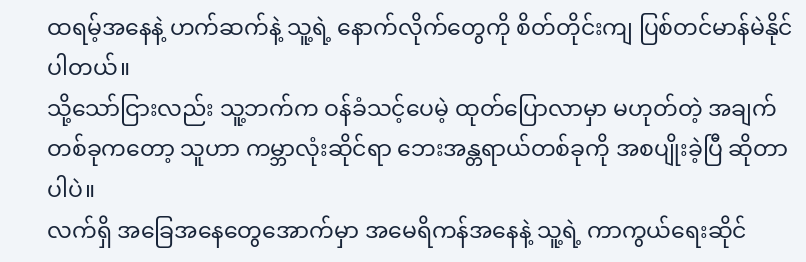ထရမ့်အနေနဲ့ ဟက်ဆက်နဲ့ သူ့ရဲ့ နောက်လိုက်တွေကို စိတ်တိုင်းကျ ပြစ်တင်မာန်မဲနိုင်ပါတယ်။
သို့သော်ငြားလည်း သူ့ဘက်က ဝန်ခံသင့်ပေမဲ့ ထုတ်ပြောလာမှာ မဟုတ်တဲ့ အချက်တစ်ခုကတော့ သူဟာ ကမ္ဘာလုံးဆိုင်ရာ ဘေးအန္တရာယ်တစ်ခုကို အစပျိုးခဲ့ပြီ ဆိုတာပါပဲ။
လက်ရှိ အခြေအနေတွေအောက်မှာ အမေရိကန်အနေနဲ့ သူ့ရဲ့ ကာကွယ်ရေးဆိုင်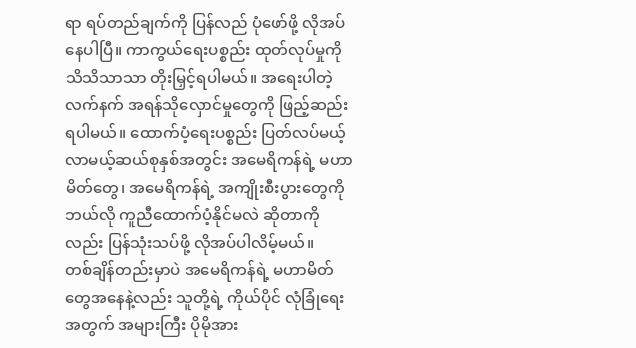ရာ ရပ်တည်ချက်ကို ပြန်လည် ပုံဖော်ဖို့ လိုအပ်နေပါပြီ။ ကာကွယ်ရေးပစ္စည်း ထုတ်လုပ်မှုကို သိသိသာသာ တိုးမြှင့်ရပါမယ်။ အရေးပါတဲ့ လက်နက် အရန်သိုလှောင်မှုတွေကို ဖြည့်ဆည်းရပါမယ်။ ထောက်ပံ့ရေးပစ္စည်း ပြတ်လပ်မယ့် လာမယ့်ဆယ်စုနှစ်အတွင်း အမေရိကန်ရဲ့ မဟာမိတ်တွေ၊ အမေရိကန်ရဲ့ အကျိုးစီးပွားတွေကို ဘယ်လို ကူညီထောက်ပံ့နိုင်မလဲ ဆိုတာကိုလည်း ပြန်သုံးသပ်ဖို့ လိုအပ်ပါလိမ့်မယ်။
တစ်ချိန်တည်းမှာပဲ အမေရိကန်ရဲ့ မဟာမိတ်တွေအနေနဲ့လည်း သူတို့ရဲ့ ကိုယ်ပိုင် လုံခြုံရေးအတွက် အများကြီး ပိုမိုအား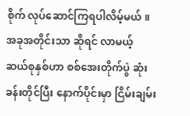စိုက် လုပ်ဆောင်ကြရပါလိမ့်မယ်။ အခုအတိုင်းသာ ဆိုရင် လာမယ့် ဆယ်စုနှစ်ဟာ စစ်အေးတိုက်ပွဲ ဆုံးခန်းတိုင်ပြီး နောက်ပိုင်းမှာ ငြိမ်းချမ်း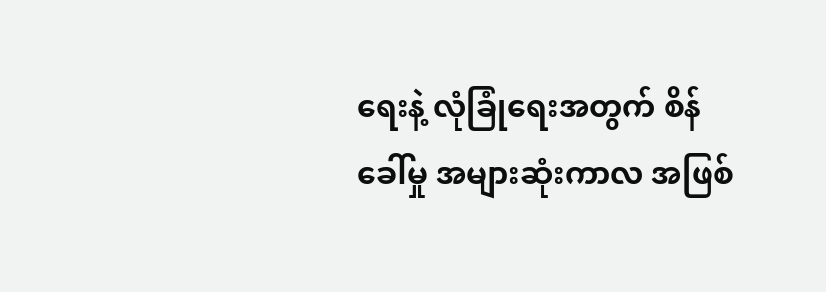ရေးနဲ့ လုံခြုံရေးအတွက် စိန်ခေါ်မှု အများဆုံးကာလ အဖြစ်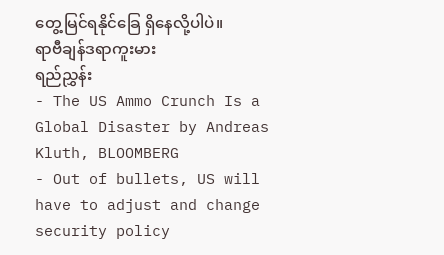တွေ့မြင်ရနိုင်ခြေ ရှိနေလို့ပါပဲ။
ရာဗီချန်ဒရာကူးမား
ရည်ညွှန်း
- The US Ammo Crunch Is a Global Disaster by Andreas Kluth, BLOOMBERG
- Out of bullets, US will have to adjust and change security policy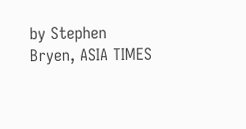by Stephen Bryen, ASIA TIMES